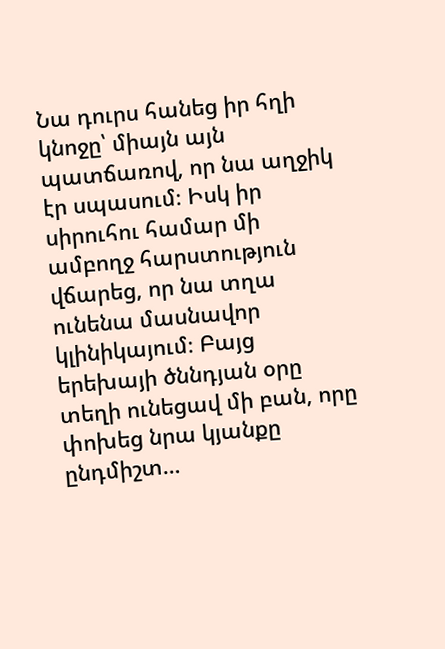Նա դուրս հանեց իր հղի կնոջը՝ միայն այն պատճառով, որ նա աղջիկ էր սպասում։ Իսկ իր սիրուհու համար մի ամբողջ հարստություն վճարեց, որ նա տղա ունենա մասնավոր կլինիկայում։ Բայց երեխայի ծննդյան օրը տեղի ունեցավ մի բան, որը փոխեց նրա կյանքը ընդմիշտ…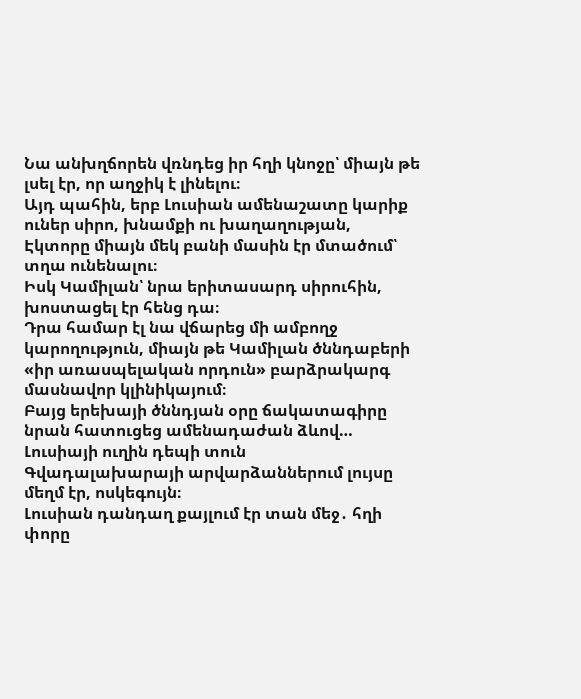Նա անխղճորեն վռնդեց իր հղի կնոջը՝ միայն թե լսել էր, որ աղջիկ է լինելու։
Այդ պահին, երբ Լուսիան ամենաշատը կարիք ուներ սիրո, խնամքի ու խաղաղության, Էկտորը միայն մեկ բանի մասին էր մտածում՝ տղա ունենալու։
Իսկ Կամիլան՝ նրա երիտասարդ սիրուհին, խոստացել էր հենց դա։
Դրա համար էլ նա վճարեց մի ամբողջ կարողություն, միայն թե Կամիլան ծննդաբերի «իր առասպելական որդուն» բարձրակարգ մասնավոր կլինիկայում։
Բայց երեխայի ծննդյան օրը ճակատագիրը նրան հատուցեց ամենադաժան ձևով…
Լուսիայի ուղին դեպի տուն
Գվադալախարայի արվարձաններում լույսը մեղմ էր, ոսկեգույն։
Լուսիան դանդաղ քայլում էր տան մեջ․ հղի փորը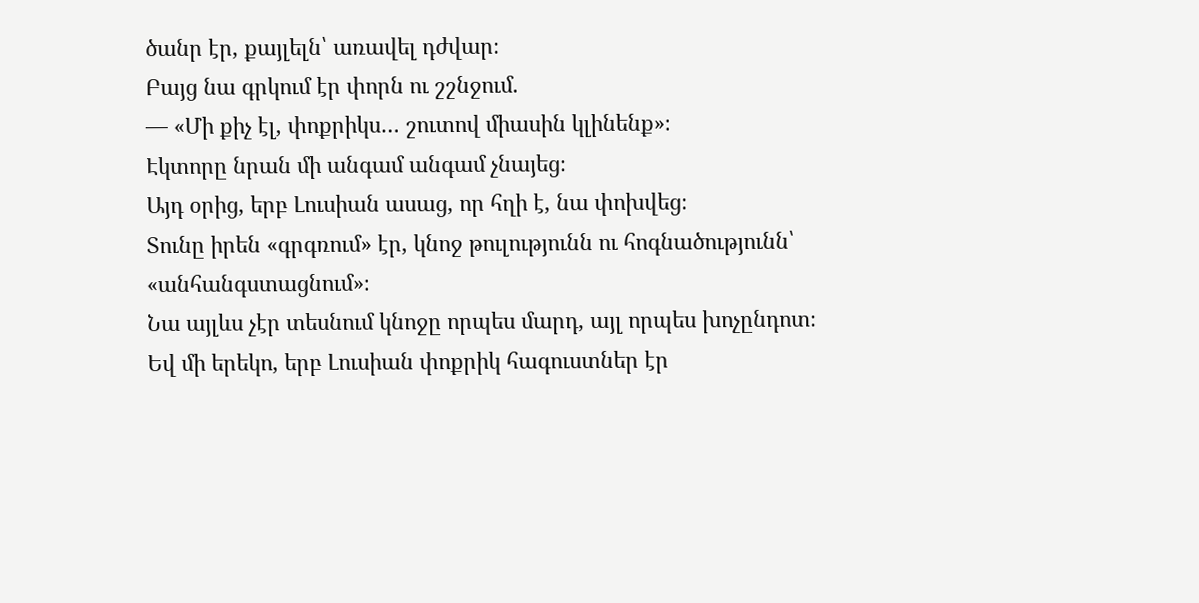ծանր էր, քայլելն՝ առավել դժվար։
Բայց նա գրկում էր փորն ու շշնջում.
— «Մի քիչ էլ, փոքրիկս… շուտով միասին կլինենք»։
Էկտորը նրան մի անգամ անգամ չնայեց։
Այդ օրից, երբ Լուսիան ասաց, որ հղի է, նա փոխվեց։
Տունը իրեն «գրգռում» էր, կնոջ թուլությունն ու հոգնածությունն՝ «անհանգստացնում»։
Նա այլևս չէր տեսնում կնոջը որպես մարդ, այլ որպես խոչընդոտ։
Եվ մի երեկո, երբ Լուսիան փոքրիկ հագուստներ էր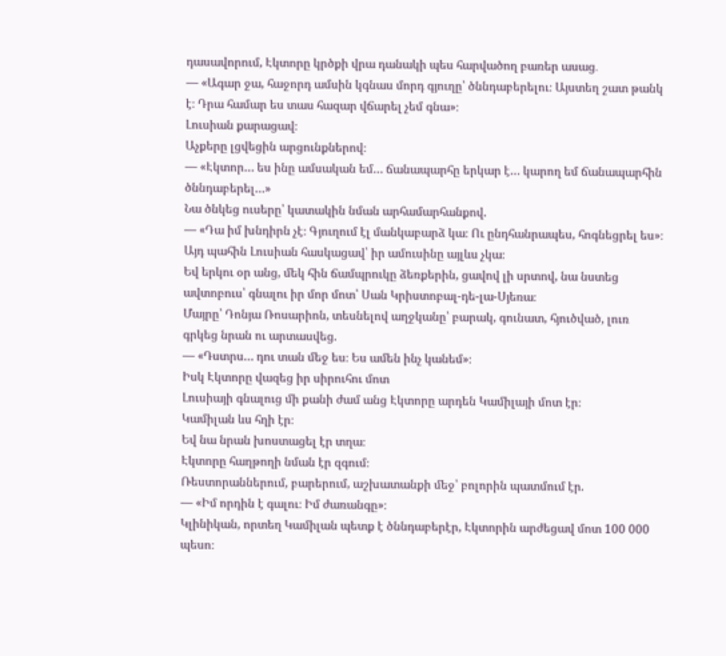դասավորում, Էկտորը կրծքի վրա դանակի պես հարվածող բառեր ասաց․
— «Ագար ջա, հաջորդ ամսին կգնաս մորդ գյուղը՝ ծննդաբերելու։ Այստեղ շատ թանկ է։ Դրա համար ես տաս հազար վճարել չեմ գնա»։
Լուսիան քարացավ։
Աչքերը լցվեցին արցունքներով։
— «Էկտոր… ես ինը ամսական եմ… ճանապարհը երկար է… կարող եմ ճանապարհին ծննդաբերել…»
Նա ծնկեց ուսերը՝ կատակին նման արհամարհանքով.
— «Դա իմ խնդիրն չէ։ Գյուղում էլ մանկաբարձ կա։ Ու ընդհանրապես, հոգնեցրել ես»։
Այդ պահին Լուսիան հասկացավ՝ իր ամուսինը այլևս չկա։
Եվ երկու օր անց, մեկ հին ճամպրուկը ձեռքերին, ցավով լի սրտով, նա նստեց ավտոբուս՝ գնալու իր մոր մոտ՝ Սան Կրիստոբալ-դե-լա-Սյեռա։
Մայրը՝ Դոնյա Ռոսարիոն, տեսնելով աղջկանը՝ բարակ, գունատ, հյուծված, լուռ գրկեց նրան ու արտասվեց.
— «Դստրս… դու տան մեջ ես։ Ես ամեն ինչ կանեմ»։
Իսկ Էկտորը վազեց իր սիրուհու մոտ
Լուսիայի գնալուց մի քանի ժամ անց Էկտորը արդեն Կամիլայի մոտ էր։
Կամիլան ևս հղի էր։
Եվ նա նրան խոստացել էր տղա։
Էկտորը հաղթողի նման էր զգում։
Ռեստորաններում, բարերում, աշխատանքի մեջ՝ բոլորին պատմում էր.
— «Իմ որդին է գալու։ Իմ ժառանգը»։
Կլինիկան, որտեղ Կամիլան պետք է ծննդաբերէր, Էկտորին արժեցավ մոտ 100 000 պեսո։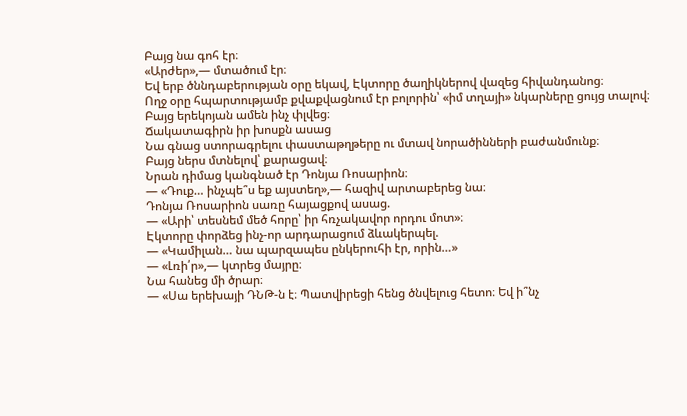Բայց նա գոհ էր։
«Արժեր»,— մտածում էր։
Եվ երբ ծննդաբերության օրը եկավ, Էկտորը ծաղիկներով վազեց հիվանդանոց։
Ողջ օրը հպարտությամբ քվաքվացնում էր բոլորին՝ «իմ տղայի» նկարները ցույց տալով։
Բայց երեկոյան ամեն ինչ փլվեց։
Ճակատագիրն իր խոսքն ասաց
Նա գնաց ստորագրելու փաստաթղթերը ու մտավ նորածինների բաժանմունք։
Բայց ներս մտնելով՝ քարացավ։
Նրան դիմաց կանգնած էր Դոնյա Ռոսարիոն։
— «Դուք… ինչպե՞ս եք այստեղ»,— հազիվ արտաբերեց նա։
Դոնյա Ռոսարիոն սառը հայացքով ասաց.
— «Արի՝ տեսնեմ մեծ հորը՝ իր հռչակավոր որդու մոտ»։
Էկտորը փորձեց ինչ-որ արդարացում ձևակերպել.
— «Կամիլան… նա պարզապես ընկերուհի էր, որին…»
— «Լռի՛ր»,— կտրեց մայրը։
Նա հանեց մի ծրար։
— «Սա երեխայի ԴՆԹ-ն է։ Պատվիրեցի հենց ծնվելուց հետո։ Եվ ի՞նչ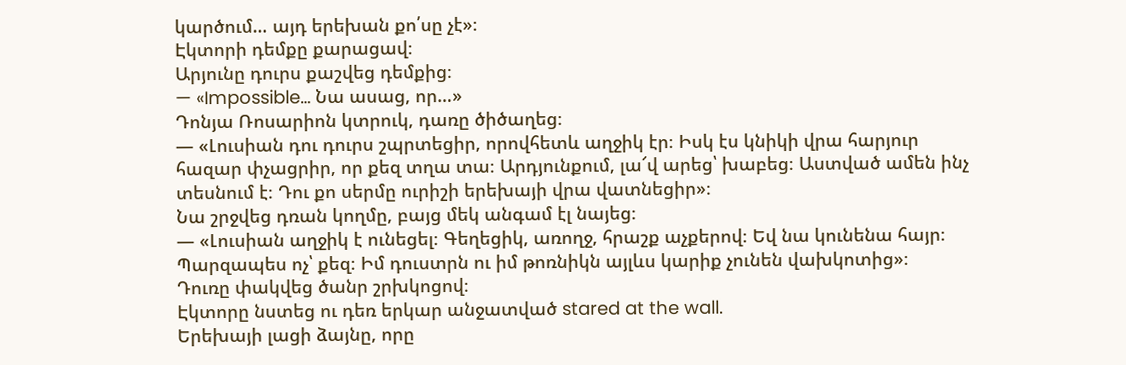կարծում… այդ երեխան քո՛սը չէ»։
Էկտորի դեմքը քարացավ։
Արյունը դուրս քաշվեց դեմքից։
— «Impossible… Նա ասաց, որ…»
Դոնյա Ռոսարիոն կտրուկ, դառը ծիծաղեց։
— «Լուսիան դու դուրս շպրտեցիր, որովհետև աղջիկ էր։ Իսկ էս կնիկի վրա հարյուր հազար փչացրիր, որ քեզ տղա տա։ Արդյունքում, լա՜վ արեց՝ խաբեց։ Աստված ամեն ինչ տեսնում է։ Դու քո սերմը ուրիշի երեխայի վրա վատնեցիր»։
Նա շրջվեց դռան կողմը, բայց մեկ անգամ էլ նայեց։
— «Լուսիան աղջիկ է ունեցել։ Գեղեցիկ, առողջ, հրաշք աչքերով։ Եվ նա կունենա հայր։ Պարզապես ոչ՝ քեզ։ Իմ դուստրն ու իմ թոռնիկն այլևս կարիք չունեն վախկոտից»։
Դուռը փակվեց ծանր շրխկոցով։
Էկտորը նստեց ու դեռ երկար անջատված stared at the wall.
Երեխայի լացի ձայնը, որը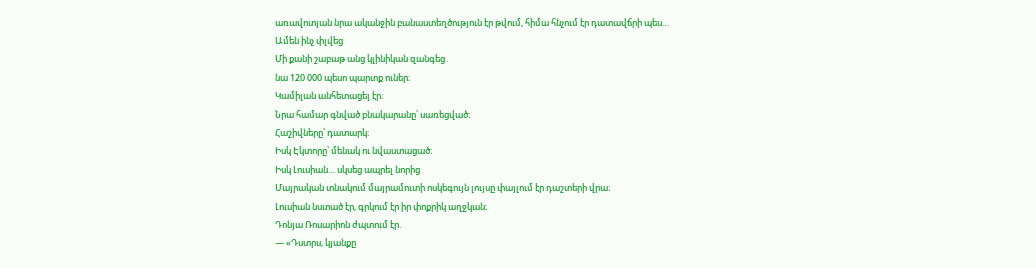առավոտյան նրա ականջին բանաստեղծություն էր թվում, հիմա հնչում էր դատավճրի պես…
Ամեն ինչ փլվեց
Մի քանի շաբաթ անց կլինիկան զանգեց․
նա 120 000 պեսո պարտք ուներ։
Կամիլան անհետացել էր։
Նրա համար գնված բնակարանը՝ սառեցված։
Հաշիվները՝ դատարկ։
Իսկ Էկտորը՝ մենակ ու նվաստացած։
Իսկ Լուսիան… սկսեց ապրել նորից
Մայրական տնակում մայրամուտի ոսկեգույն լույսը փայլում էր դաշտերի վրա։
Լուսիան նստած էր, գրկում էր իր փոքրիկ աղջկան։
Դոնյա Ռոսարիոն ժպտում էր.
— «Դստրս, կյանքը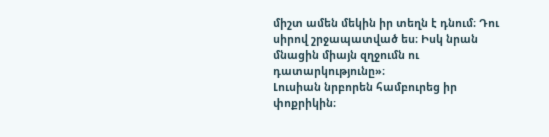միշտ ամեն մեկին իր տեղն է դնում։ Դու սիրով շրջապատված ես։ Իսկ նրան մնացին միայն զղջումն ու դատարկությունը»։
Լուսիան նրբորեն համբուրեց իր փոքրիկին։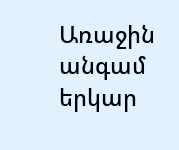Առաջին անգամ երկար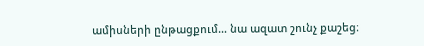ամիսների ընթացքում… նա ազատ շունչ քաշեց։